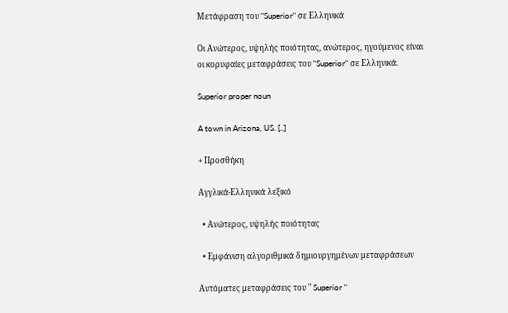Μετάφραση του "Superior" σε Ελληνικά

Οι Ανώτερος, υψηλής ποιότητας, ανώτερος, ηγούμενος είναι οι κορυφαίες μεταφράσεις του "Superior" σε Ελληνικά.

Superior proper noun

A town in Arizona, US. [..]

+ Προσθήκη

Αγγλικά-Ελληνικά λεξικό

  • Ανώτερος, υψηλής ποιότητας

  • Εμφάνιση αλγοριθμικά δημιουργημένων μεταφράσεων

Αυτόματες μεταφράσεις του " Superior "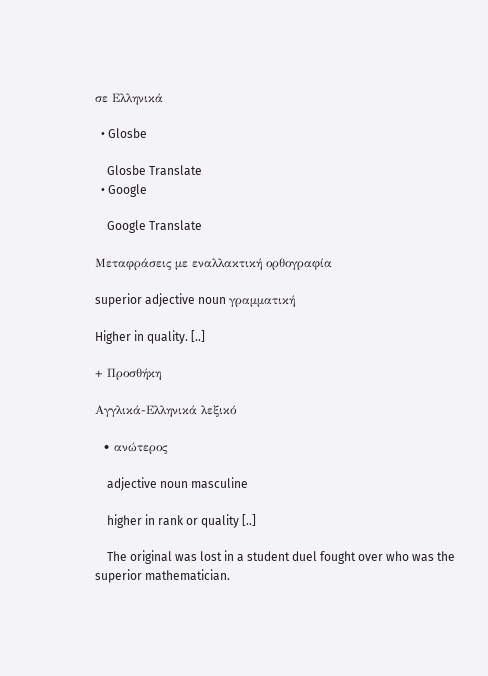σε Ελληνικά

  • Glosbe

    Glosbe Translate
  • Google

    Google Translate

Μεταφράσεις με εναλλακτική ορθογραφία

superior adjective noun γραμματική

Higher in quality. [..]

+ Προσθήκη

Αγγλικά-Ελληνικά λεξικό

  • ανώτερος

    adjective noun masculine

    higher in rank or quality [..]

    The original was lost in a student duel fought over who was the superior mathematician.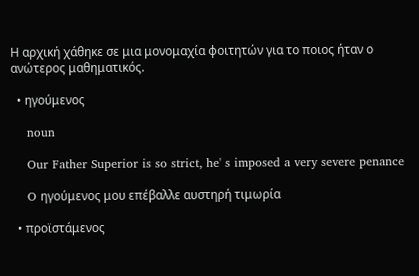Η αρχική χάθηκε σε μια μονομαχία φοιτητών για το ποιος ήταν ο ανώτερος μαθηματικός.

  • ηγούμενος

    noun

    Our Father Superior is so strict, he' s imposed a very severe penance

    O ηγούμενος μου επέβαλλε αυστηρή τιμωρία

  • προϊστάμενος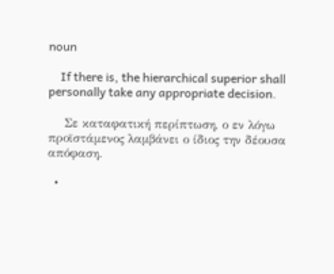noun

    If there is, the hierarchical superior shall personally take any appropriate decision.

    Σε καταφατική περίπτωση, ο εν λόγω προϊστάμενος λαμβάνει ο ίδιος την δέουσα απόφαση.

  •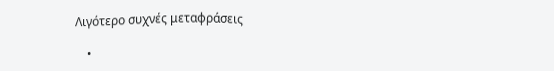Λιγότερο συχνές μεταφράσεις

    •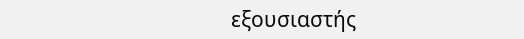εξουσιαστής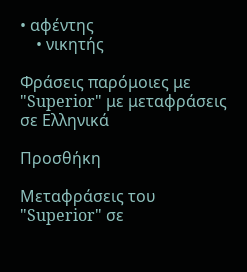• αφέντης
    • νικητής

Φράσεις παρόμοιες με "Superior" με μεταφράσεις σε Ελληνικά

Προσθήκη

Μεταφράσεις του "Superior" σε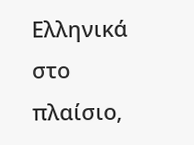Ελληνικά στο πλαίσιο,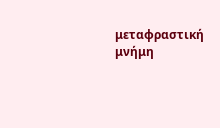μεταφραστική μνήμη